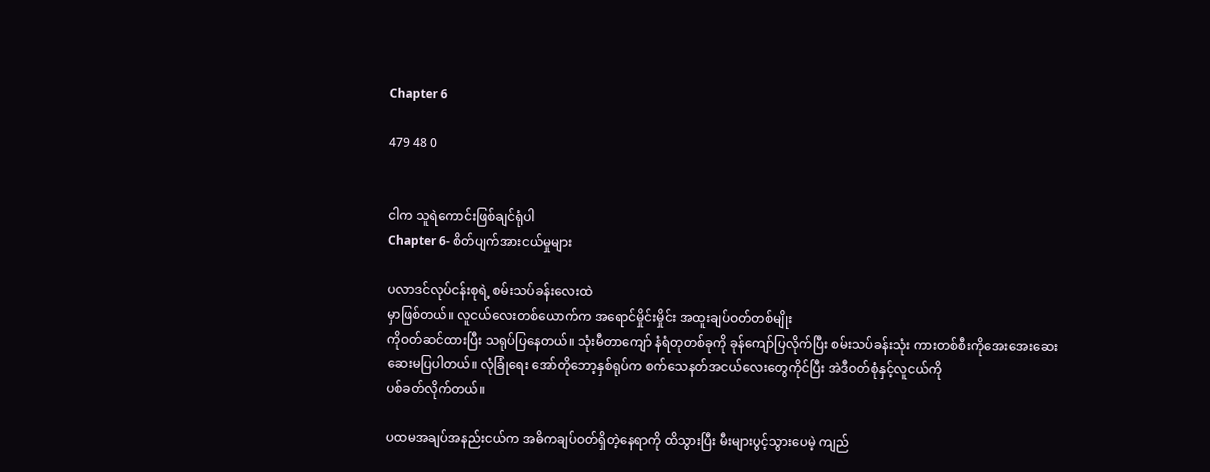Chapter 6

479 48 0


ငါက သူရဲကောင်းဖြစ်ချင်ရုံပါ
Chapter 6- စိတ်ပျက်အားငယ်မှုများ

ပလာဒင်လုပ်ငန်းစုရဲ့ စမ်းသပ်ခန်းလေးထဲ
မှာဖြစ်တယ်။ လူငယ်လေးတစ်ယောက်က အရောင်မှိုင်းမှိုင်း အထူးချပ်ဝတ်တစ်မျိုး
ကိုဝတ်ဆင်ထားပြီး သရုပ်ပြနေတယ်။ သုံးမီတာကျော် နံရံတုတစ်ခုကို ခုန်ကျော်ပြလိုက်ပြီး စမ်းသပ်ခန်းသုံး ကားတစ်စီးကိုအေးအေးဆေးဆေးမပြပါတယ်။ လုံခြုံရေး အော်တိုဘော့နှစ်ရုပ်က စက်သေနတ်အငယ်လေးတွေကိုင်ပြီး အဲဒီဝတ်စုံနှင့်လူငယ်ကို
ပစ်ခတ်လိုက်တယ်။

ပထမအချပ်အနည်းငယ်က အဓိကချပ်ဝတ်ရှိတဲ့နေရာကို ထိသွားပြီး မီးများပွင့်သွားပေမဲ့ ကျည်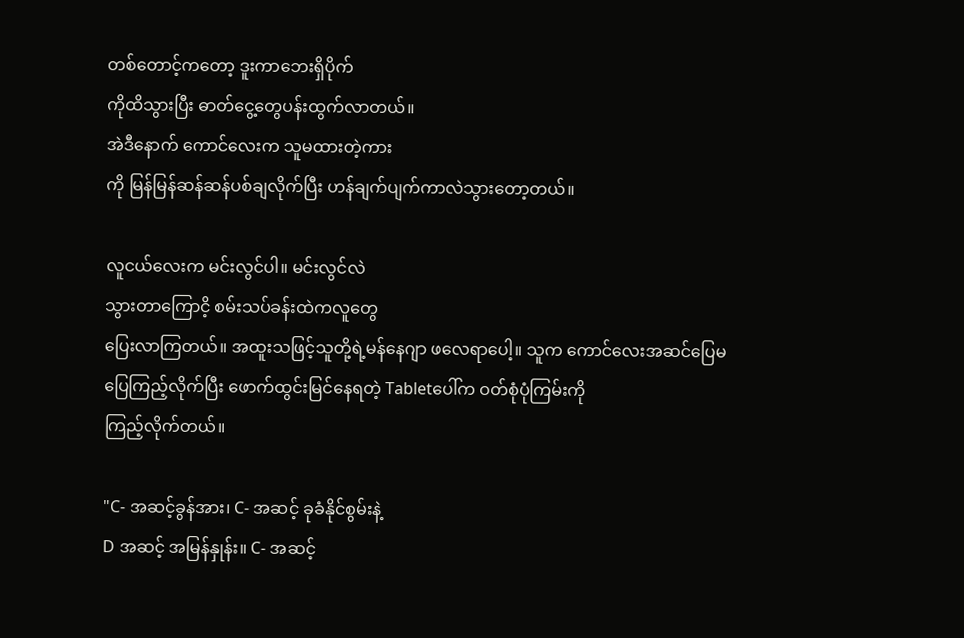တစ်တောင့်ကတော့ ဒူးကာဘေးရှိပိုက်
ကိုထိသွားပြီး ဓာတ်ငွေ့တွေပန်းထွက်လာတယ်။
အဲဒီနောက် ကောင်လေးက သူမထားတဲ့ကား
ကို မြန်မြန်ဆန်ဆန်ပစ်ချလိုက်ပြီး ဟန်ချက်ပျက်ကာလဲသွားတော့တယ်။

လူငယ်လေးက မင်းလွင်ပါ။ မင်းလွင်လဲ
သွားတာကြောငိ့ စမ်းသပ်ခန်းထဲကလူတွေ
ပြေးလာကြတယ်။ အထူးသဖြင့်သူတို့ရဲ့မန်နေဂျာ ဖလေရာပေါ့။ သူက ကောင်လေးအဆင်ပြေမပြေကြည့်လိုက်ပြီး ဖောက်ထွင်းမြင်နေရတဲ့ Tabletပေါ်က ဝတ်စုံပုံကြမ်းကို
ကြည့်လိုက်တယ်။

"C- အဆင့်ခွန်အား၊ C- အဆင့် ခုခံနိုင်စွမ်းနဲ့
D အဆင့် အမြန်နှုန်း။ C- အဆင့်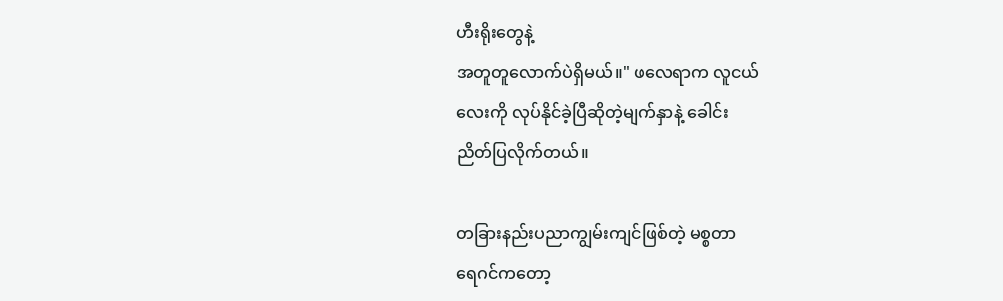ဟီးရိုးတွေနဲ့
အတူတူလောက်ပဲရှိမယ်။" ဖလေရာက လူငယ်
လေးကို လုပ်နိုင်ခဲ့ပြီဆိုတဲ့မျက်နှာနဲ့ ခေါင်း
ညိတ်ပြလိုက်တယ်။

တခြားနည်းပညာကျွမ်းကျင်ဖြစ်တဲ့ မစ္စတာ
ရေဂင်ကတော့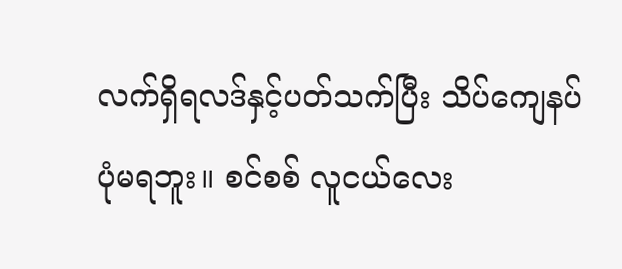လက်ရှိရလဒ်နှင့်ပတ်သက်ပြီး သိပ်ကျေနပ်ပုံမရဘူး။ စင်စစ် လူငယ်လေး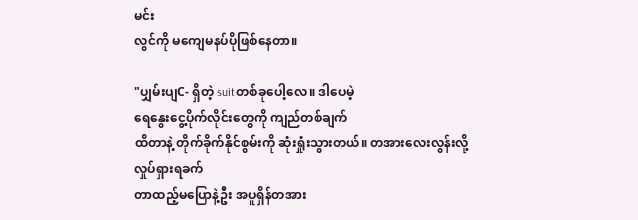မင်း
လွင်ကို မကျေမနပ်ပိုဖြစ်နေတာ။

"ပျှမ်းပျC- ရှိတဲ့ suitတစ်ခုပေါ့လေ။ ဒါပေမဲ့
ရေနွေးငွေ့ပိုက်လိုင်းတွေကို ကျည်တစ်ချက်
ထိတာနဲ့ တိုက်ခိုက်နိုင်စွမ်းကို ဆုံးရှုံးသွားတယ်။ တအားလေးလွန်းလို့ လှုပ်ရှားရခက်
တာထည့်မပြောနဲ့ဦး အပူရှိန်တအား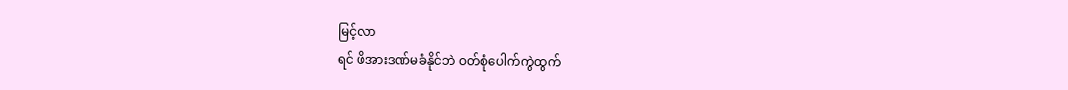မြင့်လာ
ရင် ဖိအားဒဏ်မခံနိုင်ဘဲ ဝတ်စုံပေါက်ကွဲထွက်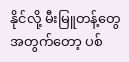နိုင်လို့ မီးမြူတန့်တွေအတွက်တော့ ပစ်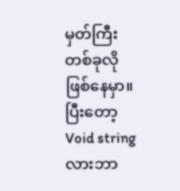မှတ်ကြီး
တစ်ခုလိုဖြစ်နေမှာ။ ပြီးတော့ Void string
လားဘာ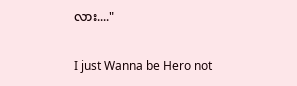လား...."

I just Wanna be Hero not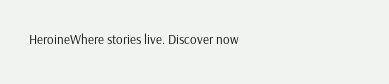HeroineWhere stories live. Discover now